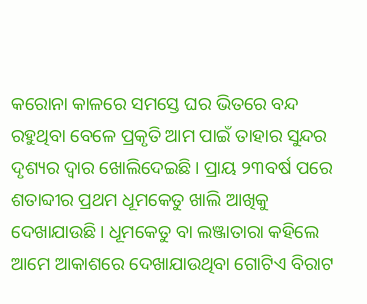କରୋନା କାଳରେ ସମସ୍ତେ ଘର ଭିତରେ ବନ୍ଦ ରହୁଥିବା ବେଳେ ପ୍ରକୃତି ଆମ ପାଇଁ ତାହାର ସୁନ୍ଦର ଦୃଶ୍ୟର ଦ୍ୱାର ଖୋଲିଦେଇଛି। ପ୍ରାୟ ୨୩ବର୍ଷ ପରେ ଶତାବ୍ଦୀର ପ୍ରଥମ ଧୂମକେତୁ ଖାଲି ଆଖିକୁ ଦେଖାଯାଉଛି। ଧୂମକେତୁ ବା ଲଞ୍ଜାତାରା କହିଲେ ଆମେ ଆକାଶରେ ଦେଖାଯାଉଥିବା ଗୋଟିଏ ବିରାଟ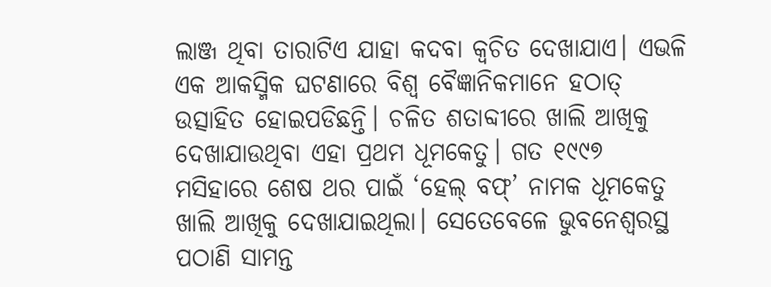ଲାଞ୍ଜ ଥିବା ତାରାଟିଏ ଯାହା କଦବା କ୍ୱଚିତ ଦେଖାଯାଏ। ଏଭଳି ଏକ ଆକସ୍ମିକ ଘଟଣାରେ ବିଶ୍ୱ ବୈଜ୍ଞାନିକମାନେ ହଠାତ୍ ଉତ୍ସାହିତ ହୋଇପଡିଛନ୍ତି। ଚଳିତ ଶତାବ୍ଦୀରେ ଖାଲି ଆଖିକୁ ଦେଖାଯାଉଥିବା ଏହା ପ୍ରଥମ ଧୂମକେତୁ। ଗତ ୧୯୯୭ ମସିହାରେ ଶେଷ ଥର ପାଇଁ ‘ହେଲ୍ ବଫ୍’ ନାମକ ଧୂମକେତୁ ଖାଲି ଆଖିକୁ ଦେଖାଯାଇଥିଲା। ସେତେବେଳେ ଭୁବନେଶ୍ୱରସ୍ଥ ପଠାଣି ସାମନ୍ତ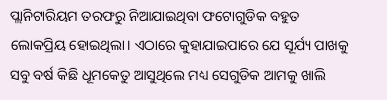ପ୍ଲାନିଟାରିୟମ ତରଫରୁ ନିଆଯାଇଥିବା ଫଟୋଗୁଡିକ ବହୁତ ଲୋକପ୍ରିୟ ହୋଇଥିଲା। ଏଠାରେ କୁହାଯାଇପାରେ ଯେ ସୂର୍ଯ୍ୟ ପାଖକୁ ସବୁ ବର୍ଷ କିଛି ଧୂମକେତୁ ଆସୁଥିଲେ ମଧ୍ୟ ସେଗୁଡିକ ଆମକୁ ଖାଲି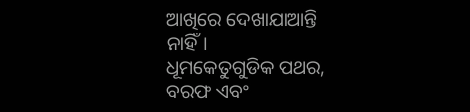ଆଖିରେ ଦେଖାଯାଆନ୍ତି ନାହିଁ।
ଧୂମକେତୁଗୁଡିକ ପଥର, ବରଫ ଏବଂ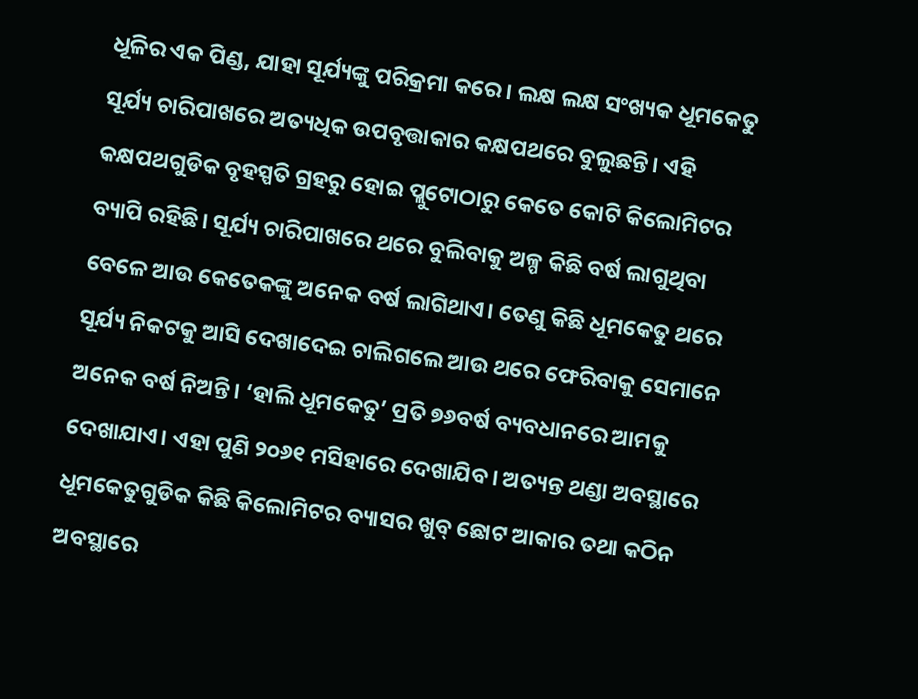ଧୂଳିର ଏକ ପିଣ୍ଡ, ଯାହା ସୂର୍ଯ୍ୟଙ୍କୁ ପରିକ୍ରମା କରେ। ଲକ୍ଷ ଲକ୍ଷ ସଂଖ୍ୟକ ଧୂମକେତୁ ସୂର୍ଯ୍ୟ ଚାରିପାଖରେ ଅତ୍ୟଧିକ ଉପବୃତ୍ତାକାର କକ୍ଷପଥରେ ବୁଲୁଛନ୍ତି। ଏହି କକ୍ଷପଥଗୁଡିକ ବୃହସ୍ପତି ଗ୍ରହରୁ ହୋଇ ପ୍ଲୁଟୋଠାରୁ କେତେ କୋଟି କିଲୋମିଟର ବ୍ୟାପି ରହିଛି। ସୂର୍ଯ୍ୟ ଚାରିପାଖରେ ଥରେ ବୁଲିବାକୁ ଅଳ୍ପ କିଛି ବର୍ଷ ଲାଗୁଥିବା ବେଳେ ଆଉ କେତେକଙ୍କୁ ଅନେକ ବର୍ଷ ଲାଗିଥାଏ। ତେଣୁ କିଛି ଧୂମକେତୁ ଥରେ ସୂର୍ଯ୍ୟ ନିକଟକୁ ଆସି ଦେଖାଦେଇ ଚାଲିଗଲେ ଆଉ ଥରେ ଫେରିବାକୁ ସେମାନେ ଅନେକ ବର୍ଷ ନିଅନ୍ତି। ‘ହାଲି ଧୂମକେତୁ’ ପ୍ରତି ୭୬ବର୍ଷ ବ୍ୟବଧାନରେ ଆମକୁ ଦେଖାଯାଏ। ଏହା ପୁଣି ୨୦୬୧ ମସିହାରେ ଦେଖାଯିବ। ଅତ୍ୟନ୍ତ ଥଣ୍ଡା ଅବସ୍ଥାରେ ଧୂମକେତୁଗୁଡିକ କିଛି କିଲୋମିଟର ବ୍ୟାସର ଖୁବ୍ ଛୋଟ ଆକାର ତଥା କଠିନ ଅବସ୍ଥାରେ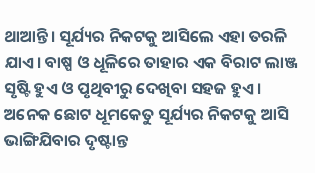ଥାଆନ୍ତି। ସୂର୍ଯ୍ୟର ନିକଟକୁ ଆସିଲେ ଏହା ତରଳି ଯାଏ। ବାଷ୍ପ ଓ ଧୂଳିରେ ତାହାର ଏକ ବିରାଟ ଲାଞ୍ଜ ସୃଷ୍ଟି ହୁଏ ଓ ପୃଥିବୀରୁ ଦେଖିବା ସହଜ ହୁଏ। ଅନେକ ଛୋଟ ଧୂମକେତୁ ସୂର୍ଯ୍ୟର ନିକଟକୁ ଆସି ଭାଙ୍ଗିଯିବାର ଦୃଷ୍ଟାନ୍ତ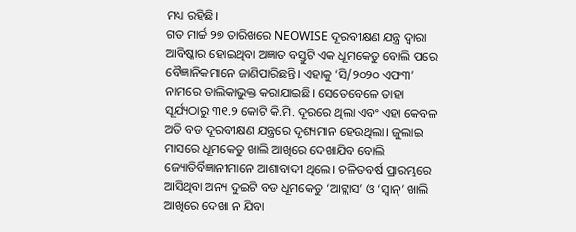ମଧ୍ୟ ରହିଛି।
ଗତ ମାର୍ଚ୍ଚ ୨୭ ତାରିଖରେ NEOWISE ଦୂରବୀକ୍ଷଣ ଯନ୍ତ୍ର ଦ୍ୱାରା ଆବିଷ୍କାର ହୋଇଥିବା ଅଜ୍ଞାତ ବସ୍ତୁଟି ଏକ ଧୂମକେତୁ ବୋଲି ପରେ ବୈଜ୍ଞାନିକମାନେ ଜାଣିପାରିଛନ୍ତି। ଏହାକୁ ‘ସି/୨୦୨୦ ଏଫ୩’ ନାମରେ ତାଲିକାଭୁକ୍ତ କରାଯାଇଛି। ସେତେବେଳେ ତାହା ସୂର୍ଯ୍ୟଠାରୁ ୩୧.୨ କୋଟି କି.ମି. ଦୂରରେ ଥିଲା ଏବଂ ଏହା କେବଳ ଅତି ବଡ ଦୂରବୀକ୍ଷଣ ଯନ୍ତ୍ରରେ ଦୃଶ୍ୟମାନ ହେଉଥିଲା। ଜୁଲାଇ ମାସରେ ଧୂମକେତୁ ଖାଲି ଆଖିରେ ଦେଖାଯିବ ବୋଲି ଜ୍ୟୋତିର୍ବିଜ୍ଞାନୀମାନେ ଆଶାବାଦୀ ଥିଲେ। ଚଳିତବର୍ଷ ପ୍ରାରମ୍ଭରେ ଆସିଥିବା ଅନ୍ୟ ଦୁଇଟି ବଡ ଧୂମକେତୁ ‘ଆଟ୍ଲାସ’ ଓ ‘ସ୍ବାନ୍’ ଖାଲି ଆଖିରେ ଦେଖା ନ ଯିବା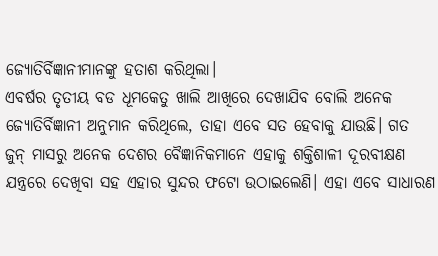ଜ୍ୟୋତିର୍ବିଜ୍ଞାନୀମାନଙ୍କୁ ହତାଶ କରିଥିଲା।
ଏବର୍ଷର ତୃତୀୟ ବଡ ଧୂମକେତୁ ଖାଲି ଆଖିରେ ଦେଖାଯିବ ବୋଲି ଅନେକ ଜ୍ୟୋତିର୍ବିଜ୍ଞାନୀ ଅନୁମାନ କରିଥିଲେ, ତାହା ଏବେ ସତ ହେବାକୁ ଯାଉଛି। ଗତ ଜୁନ୍ ମାସରୁ ଅନେକ ଦେଶର ବୈଜ୍ଞାନିକମାନେ ଏହାକୁ ଶକ୍ତିଶାଳୀ ଦୂରବୀକ୍ଷଣ ଯନ୍ତ୍ରରେ ଦେଖିବା ସହ ଏହାର ସୁନ୍ଦର ଫଟୋ ଉଠାଇଲେଣି। ଏହା ଏବେ ସାଧାରଣ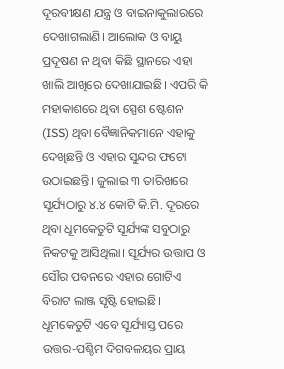ଦୂରବୀକ୍ଷଣ ଯନ୍ତ୍ର ଓ ବାଇନାକୁଲାରରେ ଦେଖାଗଲାଣି। ଆଲୋକ ଓ ବାୟୁ ପ୍ରଦୂଷଣ ନ ଥିବା କିଛି ସ୍ଥାନରେ ଏହା ଖାଲି ଆଖିରେ ଦେଖାଯାଇଛି। ଏପରି କି ମହାକାଶରେ ଥିବା ସ୍ପେଶ ଷ୍ଟେଶନ (ISS) ଥିବା ବୈଜ୍ଞାନିକମାନେ ଏହାକୁ ଦେଖିଛନ୍ତି ଓ ଏହାର ସୁନ୍ଦର ଫଟୋ ଉଠାଇଛନ୍ତି। ଜୁଲାଇ ୩ ତାରିଖରେ ସୂର୍ଯ୍ୟଠାରୁ ୪.୪ କୋଟି କି.ମି. ଦୂରରେ ଥିବା ଧୂମକେତୁଟି ସୂର୍ଯ୍ୟଙ୍କ ସବୁଠାରୁ ନିକଟକୁ ଆସିଥିଲା। ସୂର୍ଯ୍ୟର ଉତ୍ତାପ ଓ ସୌର ପବନରେ ଏହାର ଗୋଟିଏ ବିରାଟ ଲାଞ୍ଜ ସୃଷ୍ଟି ହୋଇଛି। ଧୂମକେତୁଟି ଏବେ ସୂର୍ଯ୍ୟାସ୍ତ ପରେ ଉତ୍ତର-ପଶ୍ଚିମ ଦିଗବଳୟର ପ୍ରାୟ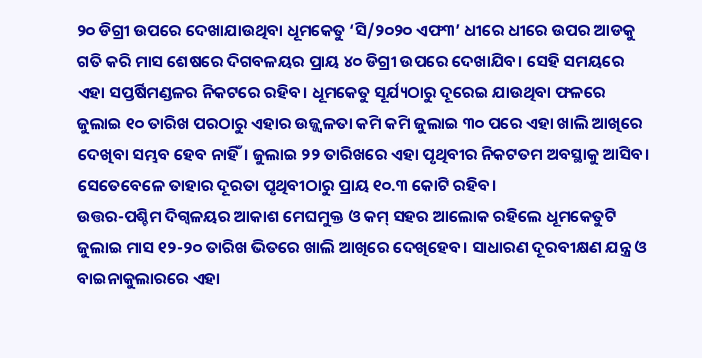୨୦ ଡିଗ୍ରୀ ଉପରେ ଦେଖାଯାଉଥିବା ଧୂମକେତୁ ‘ସି/୨୦୨୦ ଏଫ୩’ ଧୀରେ ଧୀରେ ଉପର ଆଡକୁ ଗତି କରି ମାସ ଶେଷରେ ଦିଗବଳୟର ପ୍ରାୟ ୪୦ ଡିଗ୍ରୀ ଉପରେ ଦେଖାଯିବ। ସେହି ସମୟରେ ଏହା ସପ୍ତର୍ଷିମଣ୍ଡଳର ନିକଟରେ ରହିବ। ଧୂମକେତୁ ସୂର୍ଯ୍ୟଠାରୁ ଦୂରେଇ ଯାଉଥିବା ଫଳରେ ଜୁଲାଇ ୧୦ ତାରିଖ ପରଠାରୁ ଏହାର ଉଜ୍ଜ୍ୱଳତା କମି କମି ଜୁଲାଇ ୩୦ ପରେ ଏହା ଖାଲି ଆଖିରେ ଦେଖିବା ସମ୍ଭବ ହେବ ନାହିଁ। ଜୁଲାଇ ୨୨ ତାରିଖରେ ଏହା ପୃଥିବୀର ନିକଟତମ ଅବସ୍ଥାକୁ ଆସିବ। ସେତେବେଳେ ତାହାର ଦୂରତା ପୃଥିବୀଠାରୁ ପ୍ରାୟ ୧୦.୩ କୋଟି ରହିବ।
ଉତ୍ତର-ପଶ୍ଚିମ ଦିଗ୍ବଳୟର ଆକାଶ ମେଘମୁକ୍ତ ଓ କମ୍ ସହର ଆଲୋକ ରହିଲେ ଧୂମକେତୁଟି ଜୁଲାଇ ମାସ ୧୨-୨୦ ତାରିଖ ଭିତରେ ଖାଲି ଆଖିରେ ଦେଖିହେବ। ସାଧାରଣ ଦୂରବୀକ୍ଷଣ ଯନ୍ତ୍ର ଓ ବାଇନାକୁଲାରରେ ଏହା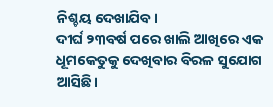ନିଶ୍ଚୟ ଦେଖାଯିବ।
ଦୀର୍ଘ ୨୩ବର୍ଷ ପରେ ଖାଲି ଆଖିରେ ଏକ ଧୂମକେତୁକୁ ଦେଖିବାର ବିରଳ ସୁଯୋଗ ଆସିଛି।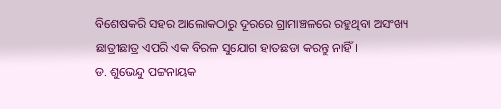ବିଶେଷକରି ସହର ଆଲୋକଠାରୁ ଦୂରରେ ଗ୍ରାମାଞ୍ଚଳରେ ରହୁଥିବା ଅସଂଖ୍ୟ ଛାତ୍ରୀଛାତ୍ର ଏପରି ଏକ ବିରଳ ସୁଯୋଗ ହାତଛଡା କରନ୍ତୁ ନାହିଁ।
ଡ. ଶୁଭେନ୍ଦୁ ପଟ୍ଟନାୟକ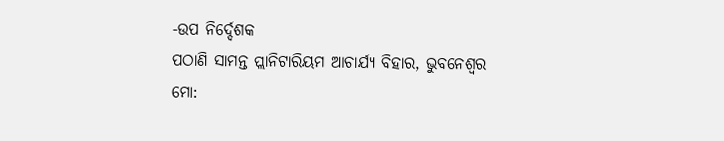-ଉପ ନିର୍ଦ୍ଦେଶକ
ପଠାଣି ସାମନ୍ତ ପ୍ଲାନିଟାରିୟମ ଆଚାର୍ଯ୍ୟ ବିହାର, ଭୁବନେଶ୍ୱର
ମୋ: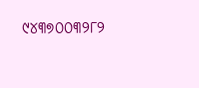୯୪୩୭୦୦୩୨୮୨